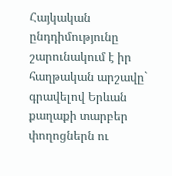Հայկական ընդդիմությունը շարունակում է իր հաղթական արշավը` գրավելով Երևան քաղաքի տարբեր փողոցներն ու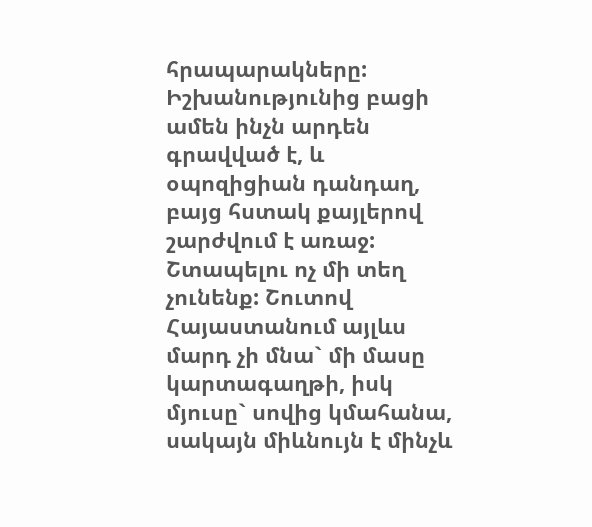հրապարակները: Իշխանությունից բացի ամեն ինչն արդեն գրավված է, և օպոզիցիան դանդաղ, բայց հստակ քայլերով շարժվում է առաջ: Շտապելու ոչ մի տեղ չունենք: Շուտով Հայաստանում այլևս մարդ չի մնա` մի մասը կարտագաղթի, իսկ մյուսը` սովից կմահանա, սակայն միևնույն է մինչև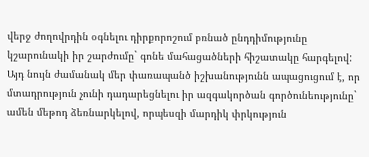վերջ ժողովրդին օգնելու դիրքորոշում բռնած ընդդիմությունը կշարունակի իր շարժումը` գոնե մահացածների հիշատակը հարգելով:
Այդ նույն ժամանակ մեր փառապանծ իշխանությունն ապացուցում է, որ մտադրություն չունի դադարեցնելու իր ազգակործան գործունեությունը` ամեն մեթոդ ձեռնարկելով, որպեսզի մարդիկ փրկություն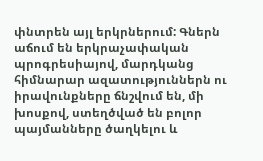փնտրեն այլ երկրներում: Գներն աճում են երկրաչափական պրոգրեսիայով, մարդկանց հիմնարար ազատություններն ու իրավունքները ճնշվում են, մի խոսքով, ստեղծված են բոլոր պայմանները ծաղկելու և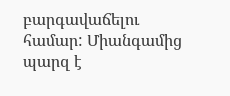բարգավաճելու համար: Միանգամից պարզ է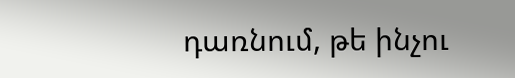դառնում, թե ինչու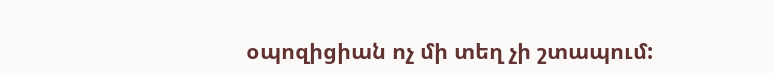օպոզիցիան ոչ մի տեղ չի շտապում: